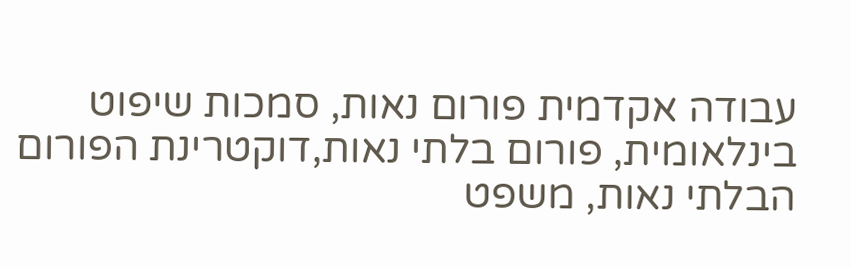עבודה אקדמית פורום נאות, סמכות שיפוט בינלאומית, פורום בלתי נאות,דוקטרינת הפורום הבלתי נאות, משפט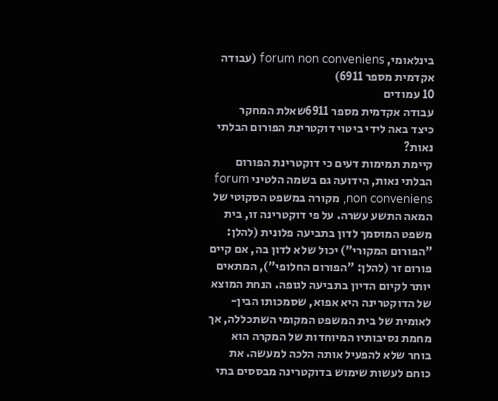בינלאומי, forum non conveniens (עבודה אקדמית מספר 6911)
10 עמודים
עבודה אקדמית מספר 6911שאלת המחקר
כיצד באה לידי ביטוי דוקטרינת הפורום הבלתי נאות?
קיימת תמימות דעים כי דוקטרינת הפורום הבלתי נאות, הידועה גם בשמה הלטיני forum non conveniens, מקורה במשפט הסקוטי של המאה התשע עשרה. על פי דוקטרינה זו, בית משפט המוסמך לדון בתביעה פלונית (להלן: "הפורום המקורי") יכול שלא לדון בה, אם קיים פורום זר (להלן: "הפורום החלופי"), המתאים יותר לקיום הדיון בתביעה לגופה. הנחת המוצא של הדוקטרינה היא אפוא, שסמכותו הבין-לאומית של בית המשפט המקומי השתכללה, אך מחמת נסיבותיו המיוחדות של המקרה הוא בוחר שלא להפעיל אותה הלכה למעשה. את כוחם לעשות שימוש בדוקטרינה מבססים בתי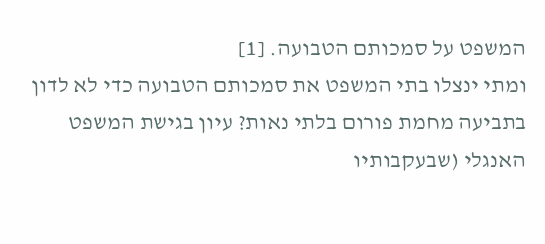המשפט על סמכותם הטבועה. [1]
ומתי ינצלו בתי המשפט את סמכותם הטבועה כדי לא לדון בתביעה מחמת פורום בלתי נאות? עיון בגישת המשפט האנגלי (שבעקבותיו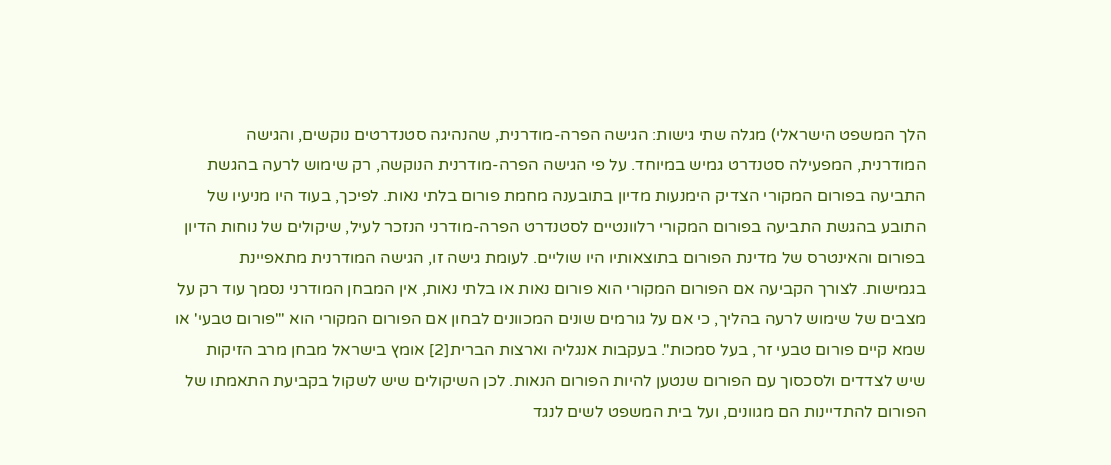הלך המשפט הישראלי) מגלה שתי גישות: הגישה הפרה-מודרנית, שהנהיגה סטנדרטים נוקשים, והגישה המודרנית, המפעילה סטנדרט גמיש במיוחד. על פי הגישה הפרה-מודרנית הנוקשה, רק שימוש לרעה בהגשת התביעה בפורום המקורי הצדיק הימנעות מדיון בתובענה מחמת פורום בלתי נאות. לפיכך, בעוד היו מניעיו של התובע בהגשת התביעה בפורום המקורי רלוונטיים לסטנדרט הפרה-מודרני הנזכר לעיל, שיקולים של נוחות הדיון בפורום והאינטרס של מדינת הפורום בתוצאותיו היו שוליים. לעומת גישה זו, הגישה המודרנית מתאפיינת בגמישות. לצורך הקביעה אם הפורום המקורי הוא פורום נאות או בלתי נאות, אין המבחן המודרני נסמך עוד רק על מצבים של שימוש לרעה בהליך, כי אם על גורמים שונים המכוונים לבחון אם הפורום המקורי הוא "'פורום טבעי' או שמא קיים פורום טבעי זר, בעל סמכות". בעקבות אנגליה וארצות הברית[2] אומץ בישראל מבחן מרב הזיקות שיש לצדדים ולסכסוך עם הפורום שנטען להיות הפורום הנאות. לכן השיקולים שיש לשקול בקביעת התאמתו של הפורום להתדיינות הם מגוונים, ועל בית המשפט לשים לנגד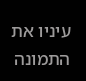עיניו את התמונה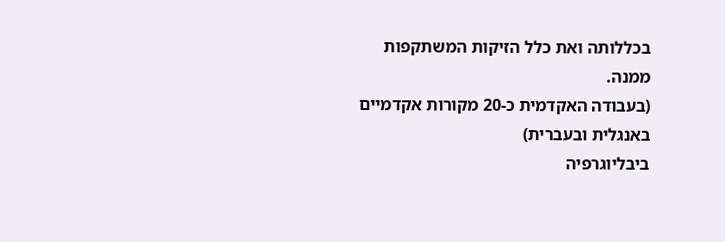בכללותה ואת כלל הזיקות המשתקפות ממנה.
(בעבודה האקדמית כ-20 מקורות אקדמיים באנגלית ובעברית)
ביבליוגרפיה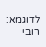לדוגמא:
רובי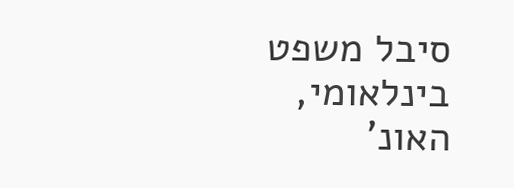סיבל משפט בינלאומי, האונ'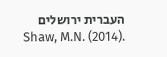העברית ירושלים
Shaw, M.N. (2014).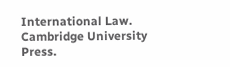International Law. Cambridge University Press.